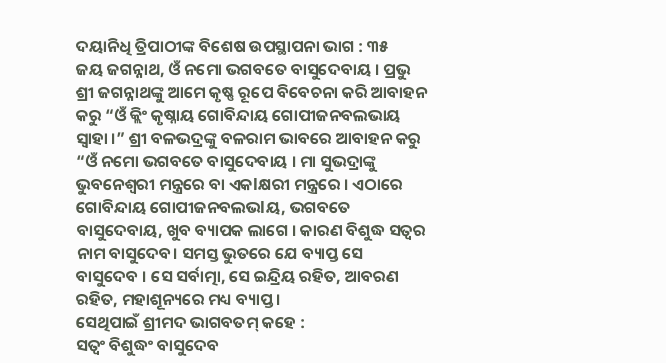ଦୟାନିଧି ତ୍ରିପାଠୀଙ୍କ ବିଶେଷ ଉପସ୍ଥାପନା ଭାଗ : ୩୫
ଜୟ ଜଗନ୍ନାଥ, ଓଁ ନମୋ ଭଗବତେ ବାସୁଦେବାୟ । ପ୍ରଭୁ ଶ୍ରୀ ଜଗନ୍ନାଥଙ୍କୁ ଆମେ କୃଷ୍ଣ ରୂପେ ବିବେଚନା କରି ଆବାହନ କରୁ “ଓଁ କ୍ଲିଂ କୃଷ୍ନାୟ ଗୋବିନ୍ଦାୟ ଗୋପୀଜନବଲଭାୟ ସ୍ୱାହା ।” ଶ୍ରୀ ବଳଭଦ୍ରଙ୍କୁ ବଳରାମ ଭାବରେ ଆବାହନ କରୁ “ଓଁ ନମୋ ଭଗବତେ ବାସୁଦେବାୟ । ମା ସୁଭଦ୍ରାଙ୍କୁ ଭୁବନେଶ୍ୱରୀ ମନ୍ତ୍ରରେ ବା ଏକlକ୍ଷରୀ ମନ୍ତ୍ରରେ । ଏଠାରେ ଗୋବିନ୍ଦାୟ ଗୋପୀଜନବଲଭlୟ, ଭଗବତେ ବାସୁଦେବାୟ, ଖୁବ ବ୍ୟାପକ ଲାଗେ । କାରଣ ବିଶୁଦ୍ଧ ସତ୍ୱର ନାମ ବାସୁଦେବ। ସମସ୍ତ ଭୁତରେ ଯେ ବ୍ୟାପ୍ତ ସେ ବାସୁଦେବ । ସେ ସର୍ବାତ୍ମା, ସେ ଇନ୍ଦ୍ରିୟ ରହିତ, ଆବରଣ ରହିତ, ମହାଶୂନ୍ୟରେ ମଧ୍ୟ ବ୍ୟାପ୍ତ ।
ସେଥିପାଇଁ ଶ୍ରୀମଦ ଭାଗବତମ୍ କହେ :
ସତ୍ୱଂ ବିଶୁଦ୍ଧଂ ବାସୁଦେବ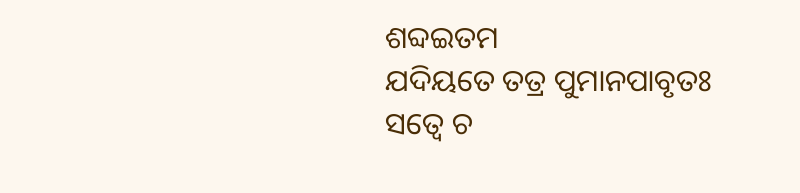ଶବ୍ଦଇତମ
ଯଦିୟତେ ତତ୍ର ପୁମାନପାବୃତଃ
ସତ୍ୱେ ଚ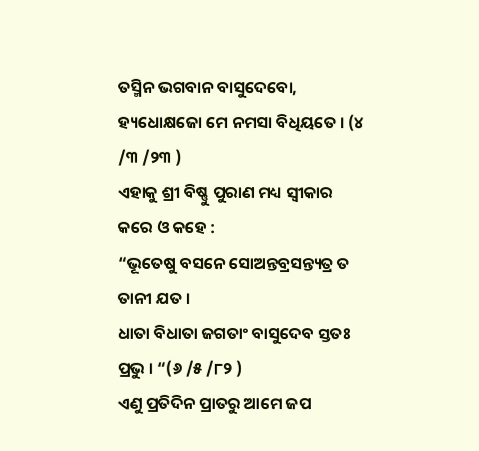ତସ୍ମିନ ଭଗବାନ ବାସୁଦେବୋ,
ହ୍ୟଧୋକ୍ଷଜୋ ମେ ନମସା ବିଧିୟତେ । (୪ /୩ /୨୩ )
ଏହାକୁ ଶ୍ରୀ ବିଷ୍ଣୁ ପୁରାଣ ମଧ୍ୟ ସ୍ୱୀକାର କରେ ଓ କହେ :
“ଭୂତେଷୁ ବସନେ ସୋଅନ୍ତବ୍ରସନ୍ତ୍ୟତ୍ର ତ ତାନୀ ଯତ ।
ଧାତା ବିଧାତା ଜଗତାଂ ବାସୁଦେବ ସ୍ତତଃ ପ୍ରଭୁ । “(୬ /୫ /୮୨ )
ଏଣୁ ପ୍ରତିଦିନ ପ୍ରାତରୁ ଆମେ ଜପ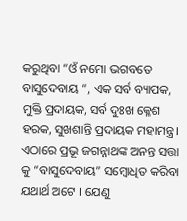କରୁଥିବା “ଓଁ ନମୋ ଭଗବତେ ବାସୁଦେବାୟ “, ଏକ ସର୍ବ ବ୍ୟାପକ, ମୁକ୍ତି ପ୍ରଦାୟକ, ସର୍ବ ଦୁଃଖ କ୍ଳେଶ ହରକ, ସୁଖଶାନ୍ତି ପ୍ରଦାୟକ ମହାମନ୍ତ୍ର। ଏଠାରେ ପ୍ରଭୂ ଜଗନ୍ନାଥଙ୍କ ଅନନ୍ତ ସତ୍ତା କୁ “ବାସୁଦେବାୟ” ସମ୍ବୋଧିତ କରିବା ଯଥାର୍ଥ ଅଟେ । ଯେଣୁ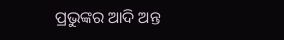ପ୍ରଭୁଙ୍କର ଆଦି ଅନ୍ତ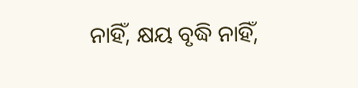ନାହିଁ, କ୍ଷୟ ବୃଦ୍ଧି ନାହିଁ,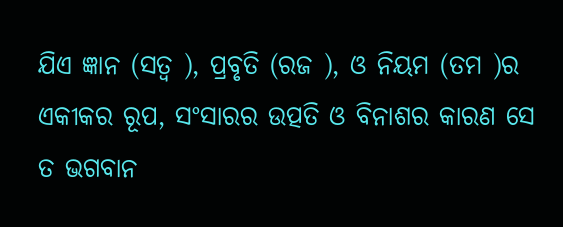ଯିଏ ଜ୍ଞାନ (ସତ୍ୱ ), ପ୍ରବୃତି (ରଜ ), ଓ ନିୟମ (ତମ )ର ଏକୀକର ରୂପ, ସଂସାରର ଉତ୍ପତି ଓ ବିନାଶର କାରଣ ସେ ତ ଭଗବାନ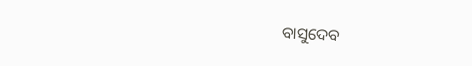ବାସୁଦେବ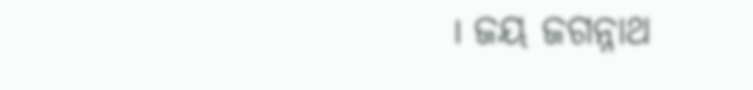। ଜୟ ଜଗନ୍ନାଥ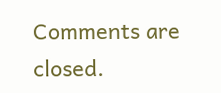Comments are closed.